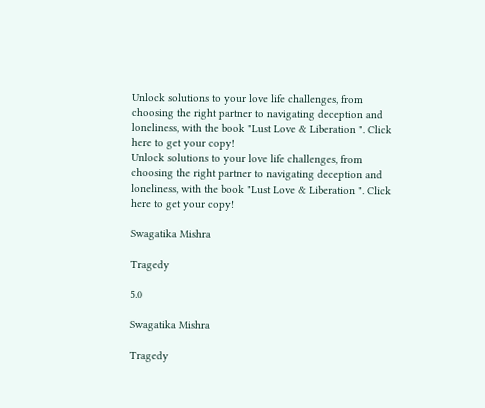Unlock solutions to your love life challenges, from choosing the right partner to navigating deception and loneliness, with the book "Lust Love & Liberation ". Click here to get your copy!
Unlock solutions to your love life challenges, from choosing the right partner to navigating deception and loneliness, with the book "Lust Love & Liberation ". Click here to get your copy!

Swagatika Mishra

Tragedy

5.0

Swagatika Mishra

Tragedy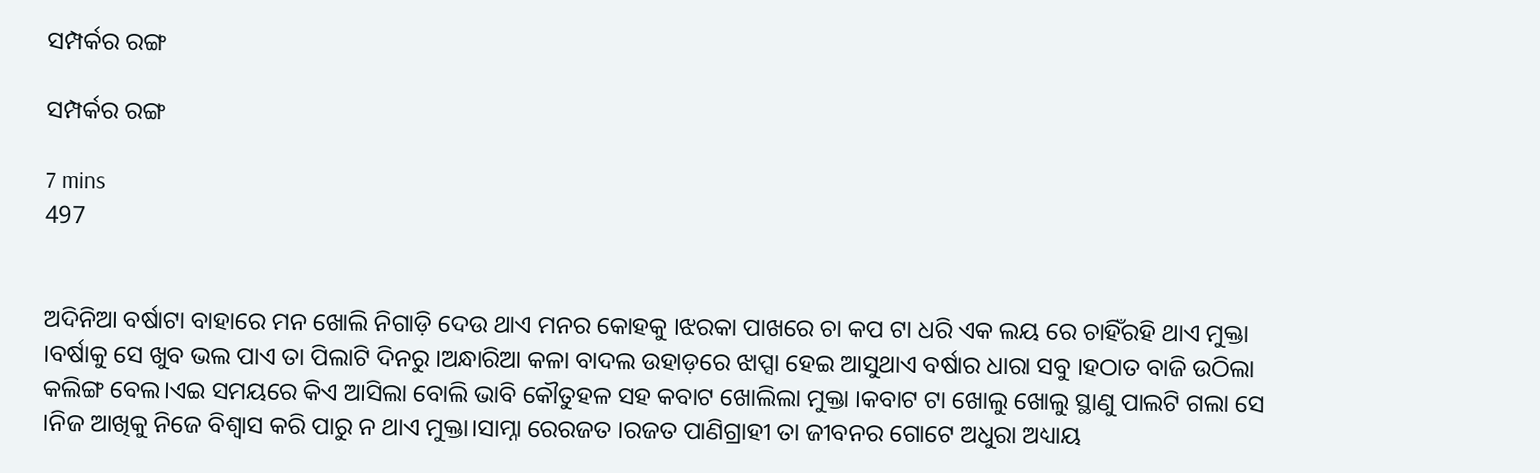ସମ୍ପର୍କର ରଙ୍ଗ

ସମ୍ପର୍କର ରଙ୍ଗ

7 mins
497


ଅଦିନିଆ ବର୍ଷାଟା ବାହାରେ ମନ ଖୋଲି ନିଗାଡ଼ି ଦେଉ ଥାଏ ମନର କୋହକୁ ।ଝରକା ପାଖରେ ଚା କପ ଟା ଧରି ଏକ ଲୟ ରେ ଚାହିଁରହି ଥାଏ ମୁକ୍ତା ।ବର୍ଷାକୁ ସେ ଖୁବ ଭଲ ପାଏ ତା ପିଲାଟି ଦିନରୁ ।ଅନ୍ଧାରିଆ କଳା ବାଦଲ ଉହାଡ଼ରେ ଝାପ୍ସା ହେଇ ଆସୁଥାଏ ବର୍ଷାର ଧାରା ସବୁ ।ହଠାତ ବାଜି ଉଠିଲା କଲିଙ୍ଗ ବେଲ।ଏଇ ସମୟରେ କିଏ ଆସିଲା ବୋଲି ଭାବି କୌତୁହଳ ସହ କବାଟ ଖୋଲିଲା ମୁକ୍ତା ।କବାଟ ଟା ଖୋଲୁ ଖୋଲୁ ସ୍ଥାଣୁ ପାଲଟି ଗଲା ସେ ।ନିଜ ଆଖିକୁ ନିଜେ ବିଶ୍ୱାସ କରି ପାରୁ ନ ଥାଏ ମୁକ୍ତା।ସାମ୍ନା ରେରଜତ ।ରଜତ ପାଣିଗ୍ରାହୀ ତା ଜୀବନର ଗୋଟେ ଅଧୁରା ଅଧ୍ୟାୟ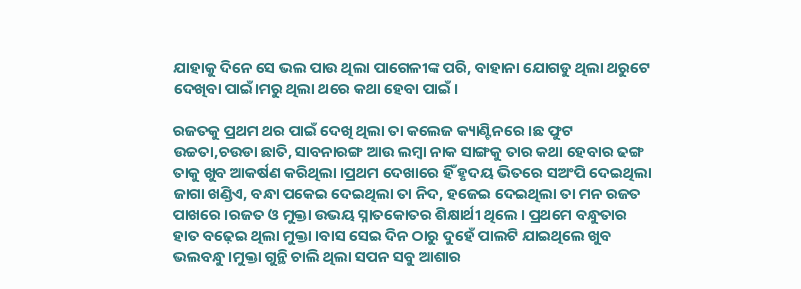ଯାହାକୁ ଦିନେ ସେ ଭଲ ପାଉ ଥିଲା ପାଗେଳୀଙ୍କ ପରି, ବାହାନା ଯୋଗଡୁ ଥିଲା ଥରୁଟେ ଦେଖିବା ପାଇଁ।ମରୁ ଥିଲା ଥରେ କଥା ହେବା ପାଇଁ ।

ରଜତକୁ ପ୍ରଥମ ଥର ପାଇଁ ଦେଖି ଥିଲା ତା କଲେଜ କ୍ୟାଣ୍ଟିନରେ ।ଛ ଫୁଟ ଉଚ୍ଚତା,ଚଉଡା ଛାତି, ସାବନାରଙ୍ଗ ଆଉ ଲମ୍ବା ନାକ ସାଙ୍ଗକୁ ତାର କଥା ହେବାର ଢଙ୍ଗ ତାକୁ ଖୁବ ଆକର୍ଷଣ କରିଥିଲା ।ପ୍ରଥମ ଦେଖାରେ ହିଁ ହୃଦୟ ଭିତରେ ସଅଂପି ଦେଇଥିଲା ଜାଗା ଖଣ୍ଡିଏ, ବନ୍ଧା ପକେଇ ଦେଇଥିଲା ତା ନିଦ, ହଜେଇ ଦେଇଥିଲା ତା ମନ ରଜତ ପାଖରେ ।ରଜତ ଓ ମୁକ୍ତା ଉଭୟ ସ୍ନାତକୋତର ଶିକ୍ଷାର୍ଥୀ ଥିଲେ । ପ୍ରଥମେ ବନ୍ଧୁତାର ହାତ ବଢ଼େଇ ଥିଲା ମୁକ୍ତା ।ବାସ ସେଇ ଦିନ ଠାରୁ ଦୁହେଁ ପାଲଟି ଯାଇଥିଲେ ଖୁବ ଭଲବନ୍ଧୁ ।ମୁକ୍ତା ଗୁନ୍ଥି ଚାଲି ଥିଲା ସପନ ସବୁ ଆଶାର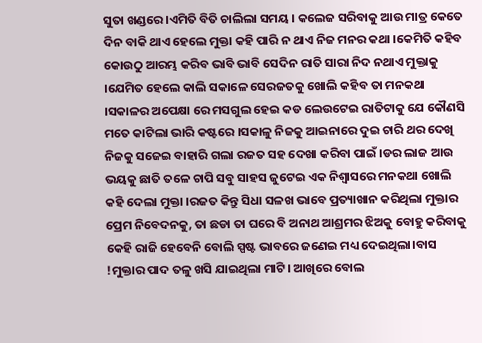ସୁତା ଖଣ୍ଡରେ ।ଏମିତି ବିତି ଚାଲିଲା ସମୟ । କଲେଜ ସରିବାକୁ ଆଉ ମାତ୍ର କେତେ ଦିନ ବାକି ଥାଏ ହେଲେ ମୁକ୍ତା କହି ପାରି ନ ଥାଏ ନିଜ ମନର କଥା ।କେମିତି କହିବ କୋଉଠୁ ଆରମ୍ଭ କରିବ ଭାବି ଭାବି ସେଦିନ ରାତି ସାରା ନିଦ ନଥାଏ ମୁକ୍ତାକୁ ।ଯେମିତ ହେଲେ କାଲି ସକାଳେ ସେରଜତକୁ ଖୋଲି କହିବ ତା ମନକଥା ।ସକାଳର ଅପେକ୍ଷା ରେ ମସଗୁଲ ହେଇ କଡ ଲେଉଟେଇ ରାତିଟାକୁ ଯେ କୌଣସି ମତେ କାଟିଲା ଭାରି କଷ୍ଟରେ ।ସକାଳୁ ନିଜକୁ ଆଇନାରେ ଦୁଇ ଚାରି ଥର ଦେଖି ନିଜକୁ ସଜେଇ ବାହାରି ଗଲା ରଜତ ସହ ଦେଖା କରିବା ପାଇଁ ।ଡର ଲାଜ ଆଉ ଭୟକୁ ଛାତି ତଳେ ଚାପି ସବୁ ସାହସ ଜୁଟେଇ ଏକ ନିଶ୍ୱାସରେ ମନକଥା ଖୋଲି କହି ଦେଲା ମୁକ୍ତା ।ରଜତ କିନ୍ତୁ ସିଧା ସଳଖ ଭାବେ ପ୍ରତ୍ୟାଖାନ କରିଥିଲା ମୁକ୍ତାର ପ୍ରେମ ନିବେଦନକୁ, ତା ଛଡା ତା ଘରେ ବି ଅନାଥ ଆଶ୍ରମର ଝିଅକୁ ବୋହୁ କରିବାକୁ କେହି ରାଜି ହେବେନି ବୋଲି ସ୍ପଷ୍ଟ ଭାବରେ ଜଣେଇ ମଧ୍ୟ ଦେଇଥିଲା।ବାସ !ମୁକ୍ତାର ପାଦ ତଳୁ ଖସି ଯାଇଥିଲା ମାଟି। ଆଖିରେ ବୋଲ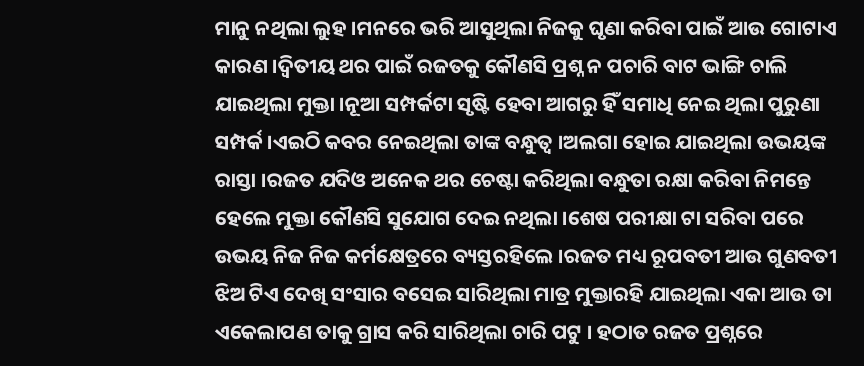ମାନୁ ନଥିଲା ଲୁହ ।ମନରେ ଭରି ଆସୁଥିଲା ନିଜକୁ ଘୃଣା କରିବା ପାଇଁ ଆଉ ଗୋଟାଏ କାରଣ ।ଦ୍ୱିତୀୟ ଥର ପାଇଁ ରଜତକୁ କୌଣସି ପ୍ରଶ୍ନ ନ ପଚାରି ବାଟ ଭାଙ୍ଗି ଚାଲି ଯାଇଥିଲା ମୁକ୍ତା ।ନୂଆ ସମ୍ପର୍କଟା ସୃଷ୍ଟି ହେବା ଆଗରୁ ହିଁ ସମାଧି ନେଇ ଥିଲା ପୁରୁଣା ସମ୍ପର୍କ ।ଏଇଠି କବର ନେଇଥିଲା ତାଙ୍କ ବନ୍ଧୁତ୍ୱ ।ଅଲଗା ହୋଇ ଯାଇଥିଲା ଉଭୟଙ୍କ ରାସ୍ତା ।ରଜତ ଯଦିଓ ଅନେକ ଥର ଚେଷ୍ଟା କରିଥିଲା ବନ୍ଧୁତା ରକ୍ଷା କରିବା ନିମନ୍ତେ ହେଲେ ମୁକ୍ତା କୌଣସି ସୁଯୋଗ ଦେଇ ନଥିଲା ।ଶେଷ ପରୀକ୍ଷା ଟା ସରିବା ପରେ ଉଭୟ ନିଜ ନିଜ କର୍ମକ୍ଷେତ୍ରରେ ବ୍ୟସ୍ତରହିଲେ ।ରଜତ ମଧ୍ୟ ରୂପବତୀ ଆଉ ଗୁଣବତୀ ଝିଅ ଟିଏ ଦେଖି ସଂସାର ବସେଇ ସାରିଥିଲା ମାତ୍ର ମୁକ୍ତାରହି ଯାଇଥିଲା ଏକା ଆଉ ତା ଏକେଲାପଣ ତାକୁ ଗ୍ରାସ କରି ସାରିଥିଲା ଚାରି ପଟୁ । ହଠାତ ରଜତ ପ୍ରଶ୍ନରେ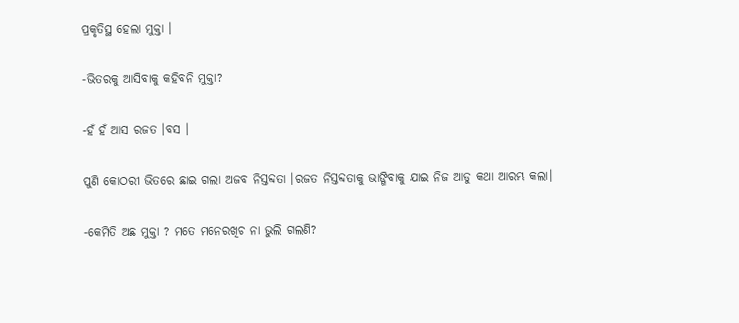ପ୍ରକୃତିସ୍ଥ ହେଲା ମୁକ୍ତା ।

-ଭିତରକୁ ଆସିବାକୁ କହିବନି ମୁକ୍ତା?

-ହଁ ହଁ ଆସ ରଜତ ।ବସ ।

ପୁଣି କୋଠରୀ ଭିତରେ ଛାଇ ଗଲା ଅଜବ ନିସ୍ତବ୍ଦତା ।ରଜତ ନିସ୍ତବ୍ଦତାକୁ ଭାଙ୍ଗିବାକୁ ଯାଇ ନିଜ ଆଡୁ କଥା ଆରମ୍ଭ କଲା।

-କେମିତି ଅଛ ମୁକ୍ତା ? ମତେ ମନେରଖିଚ ନା ଭୁଲି ଗଲଣି?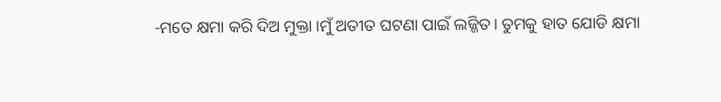-ମତେ କ୍ଷମା କରି ଦିଅ ମୁକ୍ତା ।ମୁଁ ଅତୀତ ଘଟଣା ପାଇଁ ଲଜ୍ଜିତ। ତୁମକୁ ହାତ ଯୋଡି କ୍ଷମା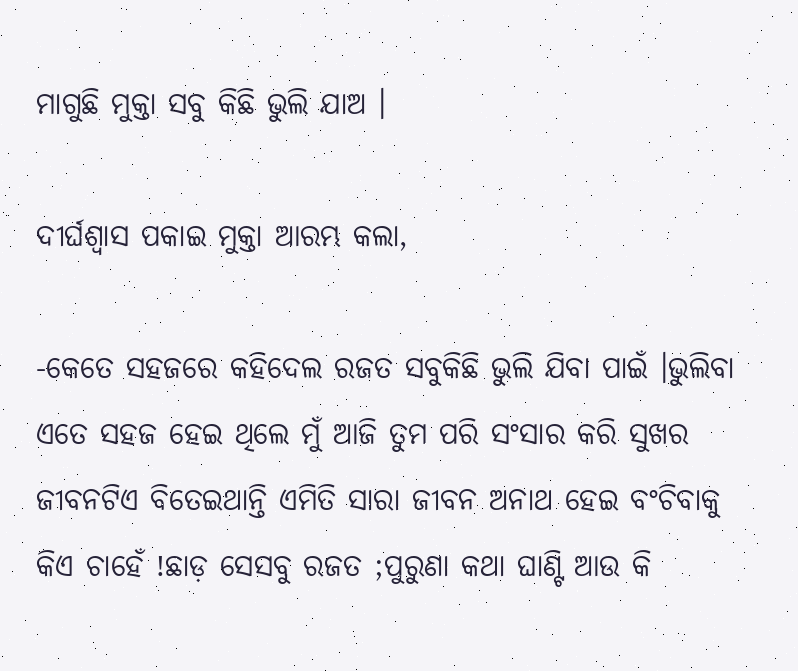ମାଗୁଛି ମୁକ୍ତା ସବୁ କିଛି ଭୁଲି ଯାଅ ।

ଦୀର୍ଘଶ୍ୱାସ ପକାଇ ମୁକ୍ତା ଆରମ୍ଭ କଲା,

-କେତେ ସହଜରେ କହିଦେଲ ରଜତ ସବୁକିଛି ଭୁଲି ଯିବା ପାଇଁ ।ଭୁଲିବା ଏତେ ସହଜ ହେଇ ଥିଲେ ମୁଁ ଆଜି ତୁମ ପରି ସଂସାର କରି ସୁଖର ଜୀବନଟିଏ ବିତେଇଥାନ୍ତି ଏମିତି ସାରା ଜୀବନ ଅନାଥ ହେଇ ବଂଚିବାକୁ କିଏ ଚାହେଁ !ଛାଡ଼ ସେସବୁ ରଜତ ;ପୁରୁଣା କଥା ଘାଣ୍ଟି ଆଉ କି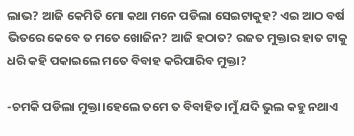ଲାଭ? ଆଜି କେମିତି ମୋ କଥା ମନେ ପଡିଲା ସେଇଟାକୁହ? ଏଇ ଆଠ ବର୍ଷ ଭିତରେ କେବେ ତ ମତେ ଖୋଜିନ? ଆଜି ହଠାତ? ରଜତ ମୁକ୍ତାର ହାତ ଟାକୁ ଧରି କହି ପକାଇଲେ ମତେ ବିବାହ କରିପାରିବ ମୁକ୍ତା?

-ଚମକି ପଡିଲା ମୁକ୍ତା।ହେଲେ ତମେ ତ ବିବାହିତ।ମୁଁ ଯଦି ଭୁଲ କହୁ ନଥାଏ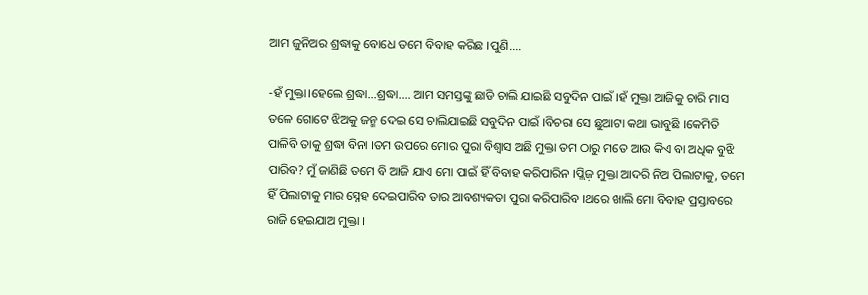ଆମ ଜୁନିଅର ଶ୍ରଦ୍ଧାକୁ ବୋଧେ ତମେ ବିବାହ କରିଛ ।ପୁଣି....

-ହଁ ମୁକ୍ତା।ହେଲେ ଶ୍ରଦ୍ଧା...ଶ୍ରଦ୍ଧା.... ଆମ ସମସ୍ତଙ୍କୁ ଛାଡି ଚାଲି ଯାଇଛି ସବୁଦିନ ପାଇଁ ।ହଁ ମୁକ୍ତା ଆଜିକୁ ଚାରି ମାସ ତଳେ ଗୋଟେ ଝିଅକୁ ଜନ୍ମ ଦେଇ ସେ ଚାଲିଯାଇଛି ସବୁଦିନ ପାଇଁ ।ବିଚରା ସେ ଛୁଆଟା କଥା ଭାବୁଛି ।କେମିତି ପାଳିବି ତାକୁ ଶ୍ରଦ୍ଧା ବିନା ।ତମ ଉପରେ ମୋର ପୁରା ବିଶ୍ୱାସ ଅଛି ମୁକ୍ତା ତମ ଠାରୁ ମତେ ଆଉ କିଏ ବା ଅଧିକ ବୁଝି ପାରିବ? ମୁଁ ଜାଣିଛି ତମେ ବି ଆଜି ଯାଏ ମୋ ପାଇଁ ହିଁ ବିବାହ କରିପାରିନ ।ପ୍ଲିଜ଼ ମୁକ୍ତା ଆଦରି ନିଅ ପିଲାଟାକୁ, ତମେ ହିଁ ପିଲାଟାକୁ ମାର ସ୍ନେହ ଦେଇପାରିବ ତାର ଆବଶ୍ୟକତା ପୁରା କରିପାରିବ ।ଥରେ ଖାଲି ମୋ ବିବାହ ପ୍ରସ୍ତାବରେ ରାଜି ହେଇଯାଅ ମୁକ୍ତା ।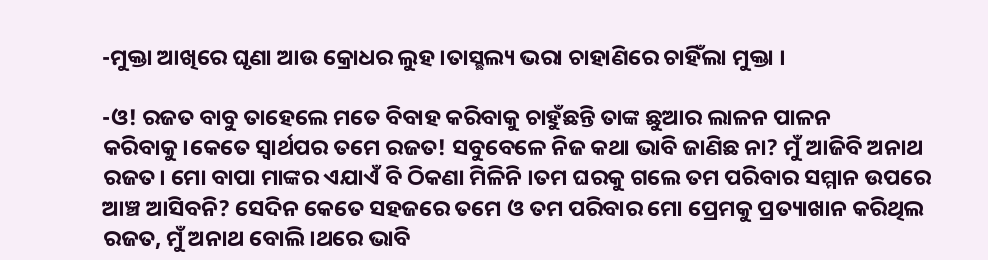-ମୁକ୍ତା ଆଖିରେ ଘୃଣା ଆଉ କ୍ରୋଧର ଲୁହ ।ତାସ୍ଛଲ୍ୟ ଭରା ଚାହାଣିରେ ଚାହିଁଲା ମୁକ୍ତା ।

-ଓ! ରଜତ ବାବୁ ତାହେଲେ ମତେ ବିବାହ କରିବାକୁ ଚାହୁଁଛନ୍ତି ତାଙ୍କ ଛୁଆର ଲାଳନ ପାଳନ କରିବାକୁ।କେତେ ସ୍ୱାର୍ଥପର ତମେ ରଜତ! ସବୁବେଳେ ନିଜ କଥା ଭାବି ଜାଣିଛ ନା? ମୁଁ ଆଜିବି ଅନାଥ ରଜତ। ମୋ ବାପା ମାଙ୍କର ଏଯାଏଁ ବି ଠିକଣା ମିଳିନି ।ତମ ଘରକୁ ଗଲେ ତମ ପରିବାର ସମ୍ମାନ ଉପରେ ଆଞ୍ଚ ଆସିବନି? ସେଦିନ କେତେ ସହଜରେ ତମେ ଓ ତମ ପରିବାର ମୋ ପ୍ରେମକୁ ପ୍ରତ୍ୟାଖାନ କରିଥିଲ ରଜତ, ମୁଁ ଅନାଥ ବୋଲି ।ଥରେ ଭାବି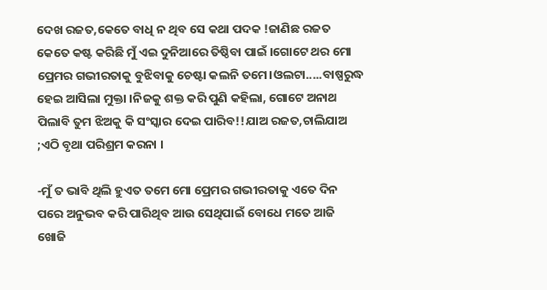ଦେଖ ରଜତ,କେତେ ବାଧି ନ ଥିବ ସେ କଥା ପଦକ !ଜାଣିଛ ରଜତ କେତେ କଷ୍ଟ କରିଛି ମୁଁ ଏଇ ଦୁନିଆରେ ତିଷ୍ଠିବା ପାଇଁ ।ଗୋଟେ ଥର ମୋ ପ୍ରେମର ଗଭୀରତାକୁ ବୁଝିବାକୁ ଚେଷ୍ଟା କଲନି ତମେ।ଓଲଟା.....ବାଷ୍ପରୁଦ୍ଧ ହେଇ ଆସିଲା ମୁକ୍ତା ।ନିଜକୁ ଶକ୍ତ କରି ପୁଣି କହିଲା, ଗୋଟେ ଅନାଥ ପିଲାବି ତୁମ ଝିଅକୁ କି ସଂସ୍କାର ଦେଇ ପାରିବ!!ଯାଅ ରଜତ,ଚାଲିଯାଅ ;ଏଠି ବୃଥା ପରିଶ୍ରମ କରନା ।

-ମୁଁ ତ ଭାବି ଥିଲି ହୁଏତ ତମେ ମୋ ପ୍ରେମର ଗଭୀରତାକୁ ଏତେ ଦିନ ପରେ ଅନୁଭବ କରି ପାରିଥିବ ଆଉ ସେଥିପାଇଁ ବୋଧେ ମତେ ଆଜି ଖୋଜି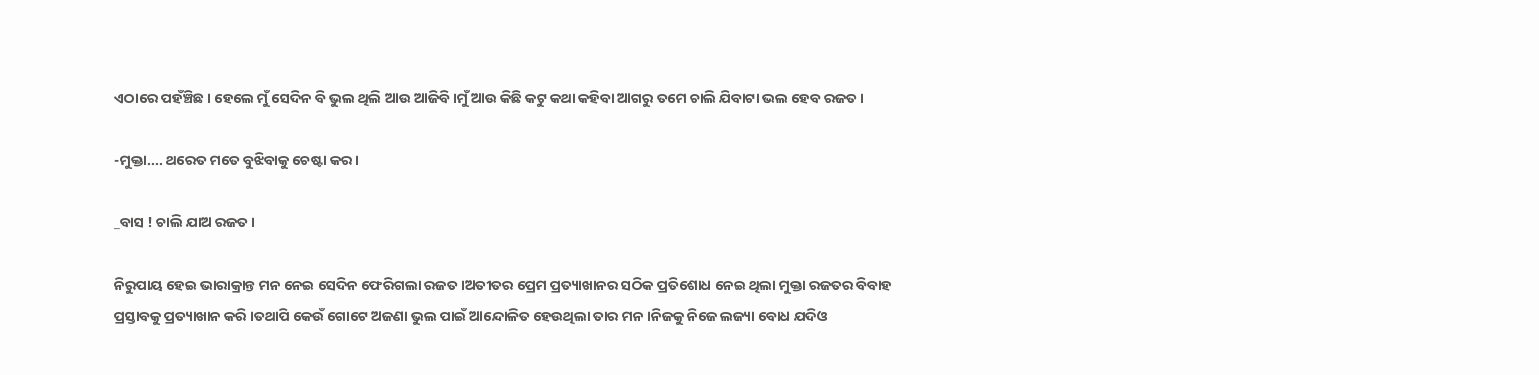ଏଠାରେ ପହଁଞ୍ଚିଛ । ହେଲେ ମୁଁ ସେଦିନ ବି ଭୁଲ ଥିଲି ଆଉ ଆଜିବି ।ମୁଁ ଆଉ କିଛି କଟୁ କଥା କହିବା ଆଗରୁ ତମେ ଚାଲି ଯିବାଟା ଭଲ ହେବ ରଜତ ।

-ମୁକ୍ତା.... ଥରେତ ମତେ ବୁଝିବାକୁ ଚେଷ୍ଟା କର।

_ବାସ ! ଚାଲି ଯାଅ ରଜତ ।

ନିରୁପାୟ ହେଇ ଭାରାକ୍ରାନ୍ତ ମନ ନେଇ ସେଦିନ ଫେରିଗଲା ରଜତ ।ଅତୀତର ପ୍ରେମ ପ୍ରତ୍ୟାଖାନର ସଠିକ ପ୍ରତିଶୋଧ ନେଇ ଥିଲା ମୁକ୍ତା ରଜତର ବିବାହ ପ୍ରସ୍ତାବକୁ ପ୍ରତ୍ୟାଖାନ କରି ।ତଥାପି କେଉଁ ଗୋଟେ ଅଜଣା ଭୁଲ ପାଇଁ ଆନ୍ଦୋଳିତ ହେଉଥିଲା ତାର ମନ ।ନିଜକୁ ନିଜେ ଲଜ୍ୟା ବୋଧ ଯଦିଓ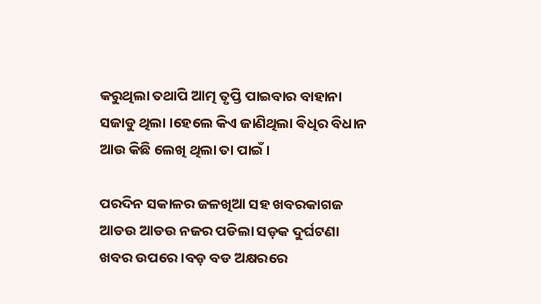କରୁଥିଲା ତଥାପି ଆତ୍ମ ତୃପ୍ତି ପାଇବାର ବାହାନା ସଜାଡୁ ଥିଲା ।ହେଲେ କିଏ ଜାଣିଥିଲା ଵିଧିର ବିଧାନ ଆଉ କିଛି ଲେଖି ଥିଲା ତା ପାଇଁ ।

ପରଦିନ ସକାଳର ଜଳଖିଆ ସହ ଖବରକାଗଜ ଆଡଉ ଆଡଉ ନଜର ପଡିଲା ସଡ଼କ ଦୁର୍ଘଟଣା ଖବର ଉପରେ ।ବଡ଼ ବଡ ଅକ୍ଷରରେ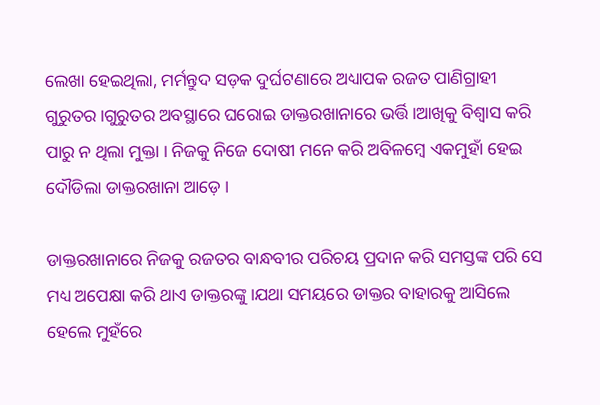ଲେଖା ହେଇଥିଲା, ମର୍ମନ୍ତୁଦ ସଡ଼କ ଦୁର୍ଘଟଣାରେ ଅଧ୍ୟାପକ ରଜତ ପାଣିଗ୍ରାହୀ ଗୁରୁତର।ଗୁରୁତର ଅବସ୍ଥାରେ ଘରୋଇ ଡାକ୍ତରଖାନାରେ ଭର୍ତ୍ତି ।ଆଖିକୁ ବିଶ୍ୱାସ କରି ପାରୁ ନ ଥିଲା ମୁକ୍ତା । ନିଜକୁ ନିଜେ ଦୋଷୀ ମନେ କରି ଅବିଳମ୍ବେ ଏକମୁହାଁ ହେଇ ଦୌଡିଲା ଡାକ୍ତରଖାନା ଆଡ଼େ ।

ଡାକ୍ତରଖାନାରେ ନିଜକୁ ରଜତର ବାନ୍ଧବୀର ପରିଚୟ ପ୍ରଦାନ କରି ସମସ୍ତଙ୍କ ପରି ସେ ମଧ୍ୟ ଅପେକ୍ଷା କରି ଥାଏ ଡାକ୍ତରଙ୍କୁ ।ଯଥା ସମୟରେ ଡାକ୍ତର ବାହାରକୁ ଆସିଲେ ହେଲେ ମୁହଁରେ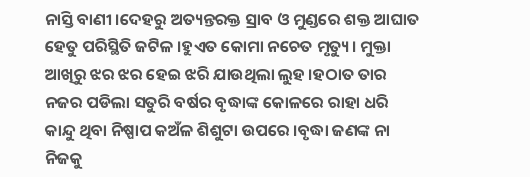ନାସ୍ତି ବାଣୀ ।ଦେହରୁ ଅତ୍ୟନ୍ତରକ୍ତ ସ୍ରାବ ଓ ମୁଣ୍ଡରେ ଶକ୍ତ ଆଘାତ ହେତୁ ପରିସ୍ଥିତି ଜଟିଳ ।ହୁଏତ କୋମା ନଚେତ ମୃତ୍ୟୁ। ମୁକ୍ତା ଆଖିରୁ ଝର ଝର ହେଇ ଝରି ଯାଉଥିଲା ଲୁହ ।ହଠାତ ତାର ନଜର ପଡିଲା ସତୁରି ବର୍ଷର ବୃଦ୍ଧାଙ୍କ କୋଳରେ ରାହା ଧରି କାନ୍ଦୁ ଥିବା ନିଷ୍ପାପ କଅଁଳ ଶିଶୁଟା ଉପରେ ।ବୃଦ୍ଧା ଜଣଙ୍କ ନା ନିଜକୁ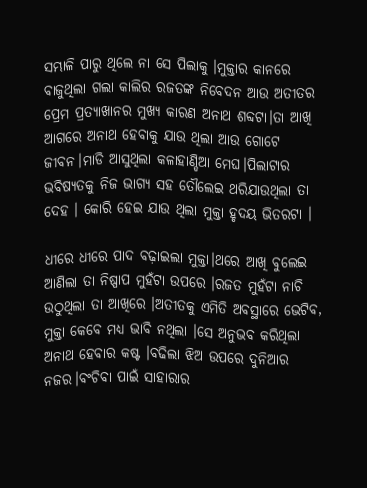ସମ୍ଭାଳି ପାରୁ ଥିଲେ ନା ସେ ପିଲାକୁ ।ମୁକ୍ତାର କାନରେ ବାଜୁଥିଲା ଗଲା କାଲିର ରଜତଙ୍କ ନିବେଦନ ଆଉ ଅତୀତର ପ୍ରେମ ପ୍ରତ୍ୟାଖାନର ମୁଖ୍ୟ କାରଣ ଅନାଥ ଶବ୍ଦଟା।ତା ଆଖି ଆଗରେ ଅନାଥ ହେବାକୁ ଯାଉ ଥିଲା ଆଉ ଗୋଟେ ଜୀବନ।ମାଡି ଆସୁଥିଲା କଳାହାଣ୍ଡିଆ ମେଘ।ପିଲାଟାର ଭବିଷ୍ୟତକୁ ନିଜ ଭାଗ୍ୟ ସହ ତୌଲେଇ ଥରିଯାଉଥିଲା ତା ଦେହ । କୋରି ହେଇ ଯାଉ ଥିଲା ମୁକ୍ତା ହୃଦୟ ଭିତରଟା ।

ଧୀରେ ଧୀରେ ପାଦ ବଢ଼ାଇଲା ମୁକ୍ତା।ଥରେ ଆଖି ବୁଲେଇ ଆଣିଲା ତା ନିଷ୍ପାପ ମୁହଁଟା ଉପରେ ।ରଜତ ମୁହଁଟା ନାଚି ଉଠୁଥିଲା ତା ଆଖିରେ ।ଅତୀତକୁ ଏମିତି ଅବସ୍ଥାରେ ଭେଟିବ, ମୁକ୍ତା କେବେ ମଧ୍ୟ ଭାବି ନଥିଲା ।ସେ ଅନୁଭବ କରିଥିଲା ଅନାଥ ହେବାର କଷ୍ଟ ।ବଢିଲା ଝିଅ ଉପରେ ଦୁନିଆର ନଜର।ବଂଚିବା ପାଇଁ ସାହାରାର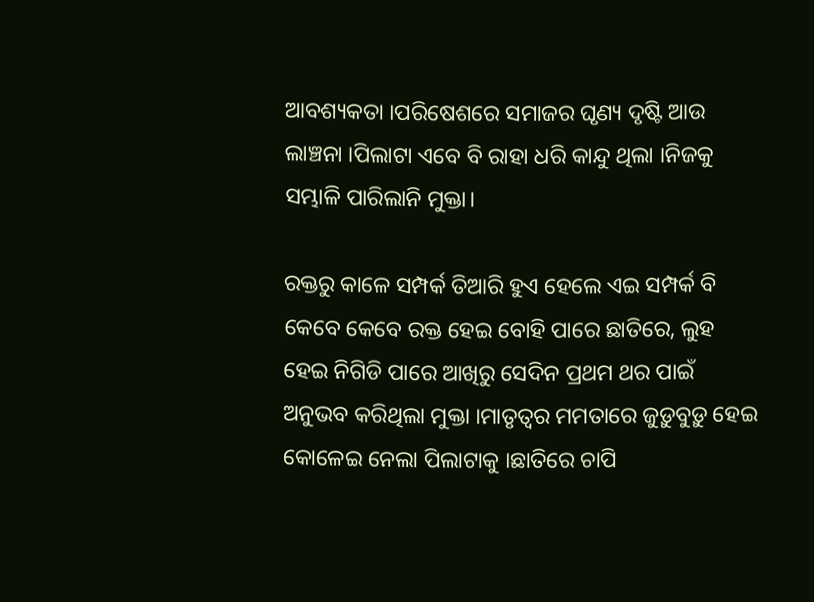ଆବଶ୍ୟକତା ।ପରିଷେଶରେ ସମାଜର ଘୃଣ୍ୟ ଦୃଷ୍ଟି ଆଉ ଲାଞ୍ଚନା ।ପିଲାଟା ଏବେ ବି ରାହା ଧରି କାନ୍ଦୁ ଥିଲା ।ନିଜକୁ ସମ୍ଭାଳି ପାରିଲାନି ମୁକ୍ତା।

ରକ୍ତରୁ କାଳେ ସମ୍ପର୍କ ତିଆରି ହୁଏ ହେଲେ ଏଇ ସମ୍ପର୍କ ବି କେବେ କେବେ ରକ୍ତ ହେଇ ବୋହି ପାରେ ଛାତିରେ, ଲୁହ ହେଇ ନିଗିଡି ପାରେ ଆଖିରୁ ସେଦିନ ପ୍ରଥମ ଥର ପାଇଁ ଅନୁଭବ କରିଥିଲା ମୁକ୍ତା ।ମାତୃତ୍ୱର ମମତାରେ ଜୁଡ଼ୁବୁଡ଼ୁ ହେଇ କୋଳେଇ ନେଲା ପିଲାଟାକୁ ।ଛାତିରେ ଚାପି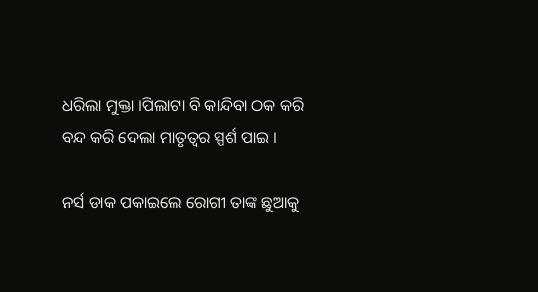ଧରିଲା ମୁକ୍ତା ।ପିଲାଟା ବି କାନ୍ଦିବା ଠକ କରି ବନ୍ଦ କରି ଦେଲା ମାତୃତ୍ବର ସ୍ପର୍ଶ ପାଇ ।

ନର୍ସ ଡାକ ପକାଇଲେ ରୋଗୀ ତାଙ୍କ ଛୁଆକୁ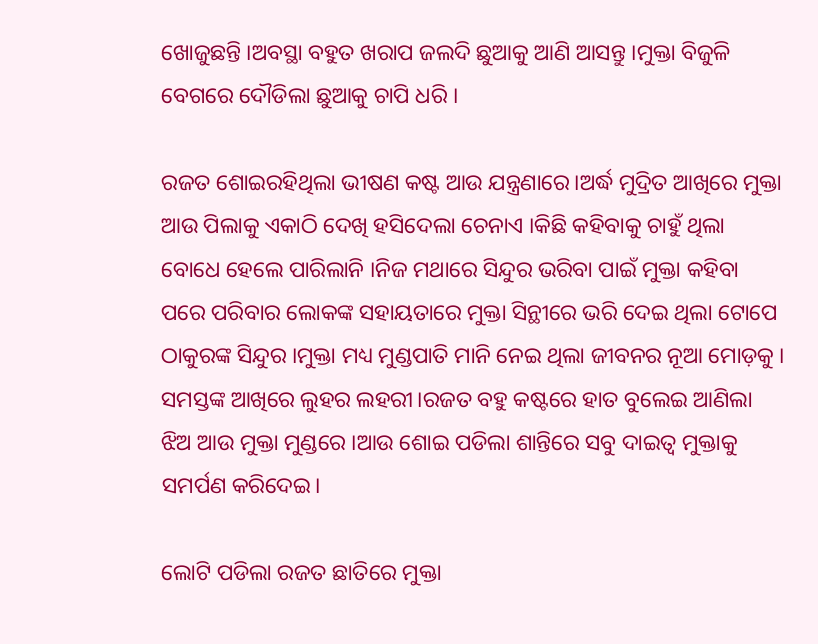ଖୋଜୁଛନ୍ତି ।ଅବସ୍ଥା ବହୁତ ଖରାପ ଜଲଦି ଛୁଆକୁ ଆଣି ଆସନ୍ତୁ ।ମୁକ୍ତା ବିଜୁଳି ବେଗରେ ଦୌଡିଲା ଛୁଆକୁ ଚାପି ଧରି ।

ରଜତ ଶୋଇରହିଥିଲା ଭୀଷଣ କଷ୍ଟ ଆଉ ଯନ୍ତ୍ରଣାରେ।ଅର୍ଦ୍ଧ ମୁଦ୍ରିତ ଆଖିରେ ମୁକ୍ତା ଆଉ ପିଲାକୁ ଏକାଠି ଦେଖି ହସିଦେଲା ଚେନାଏ ।କିଛି କହିବାକୁ ଚାହୁଁ ଥିଲା ବୋଧେ ହେଲେ ପାରିଲାନି ।ନିଜ ମଥାରେ ସିନ୍ଦୁର ଭରିବା ପାଇଁ ମୁକ୍ତା କହିବା ପରେ ପରିବାର ଲୋକଙ୍କ ସହାୟତାରେ ମୁକ୍ତା ସିନ୍ଥୀରେ ଭରି ଦେଇ ଥିଲା ଟୋପେ ଠାକୁରଙ୍କ ସିନ୍ଦୁର ।ମୁକ୍ତା ମଧ୍ୟ ମୁଣ୍ଡପାତି ମାନି ନେଇ ଥିଲା ଜୀବନର ନୂଆ ମୋଡ଼କୁ । ସମସ୍ତଙ୍କ ଆଖିରେ ଲୁହର ଲହରୀ।ରଜତ ବହୁ କଷ୍ଟରେ ହାତ ବୁଲେଇ ଆଣିଲା ଝିଅ ଆଉ ମୁକ୍ତା ମୁଣ୍ଡରେ ।ଆଉ ଶୋଇ ପଡିଲା ଶାନ୍ତିରେ ସବୁ ଦାଇତ୍ୱ ମୁକ୍ତାକୁ ସମର୍ପଣ କରିଦେଇ।

ଲୋଟି ପଡିଲା ରଜତ ଛାତିରେ ମୁକ୍ତା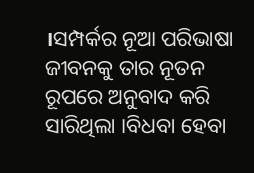।ସମ୍ପର୍କର ନୂଆ ପରିଭାଷା ଜୀବନକୁ ତାର ନୂତନ ରୂପରେ ଅନୁବାଦ କରି ସାରିଥିଲା ।ବିଧବା ହେବା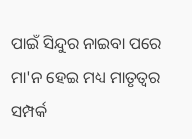ପାଇଁ ସିନ୍ଦୁର ନାଇବା ପରେ ମା'ନ ହେଇ ମଧ୍ୟ ମାତୃତ୍ୱର ସମ୍ପର୍କ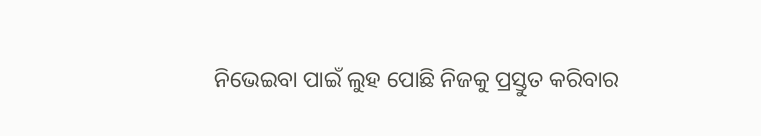ନିଭେଇବା ପାଇଁ ଲୁହ ପୋଛି ନିଜକୁ ପ୍ରସ୍ତୁତ କରିବାର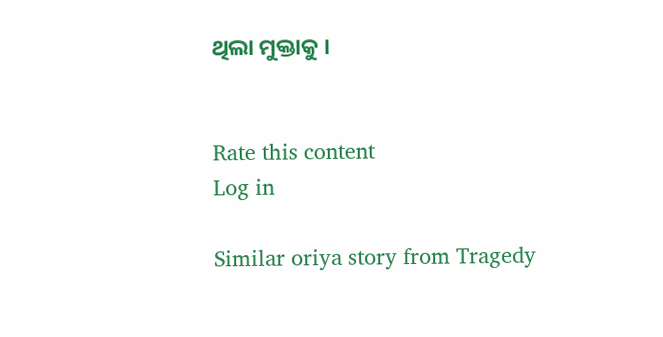ଥିଲା ମୁକ୍ତାକୁ ।


Rate this content
Log in

Similar oriya story from Tragedy